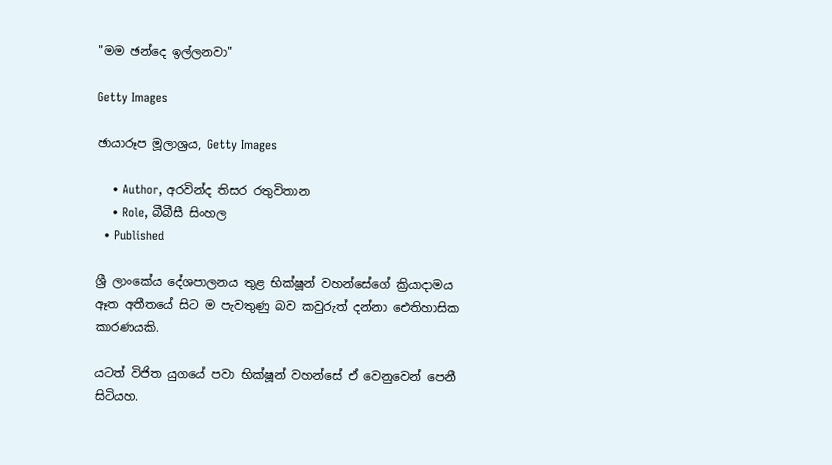"මම ඡන්දෙ ඉල්ලනවා"

Getty Images

ඡායාරූප මූලාශ්‍රය, Getty Images

    • Author, අරවින්ද තිසර රතුවිතාන
    • Role, බීබීසී සිංහල
  • Published

ශ්‍රී ලාංකේය දේශපාලනය තුළ භික්ෂූන් වහන්සේගේ ක්‍රියාදාමය ඈත අතීතයේ සිට ම පැවතුණු බව කවුරුත් දන්නා ඓතිහාසික කාරණයකි.

යටත් විජිත යුගයේ පවා භික්ෂූන් වහන්සේ ඒ වෙනුවෙන් පෙනී සිටියහ.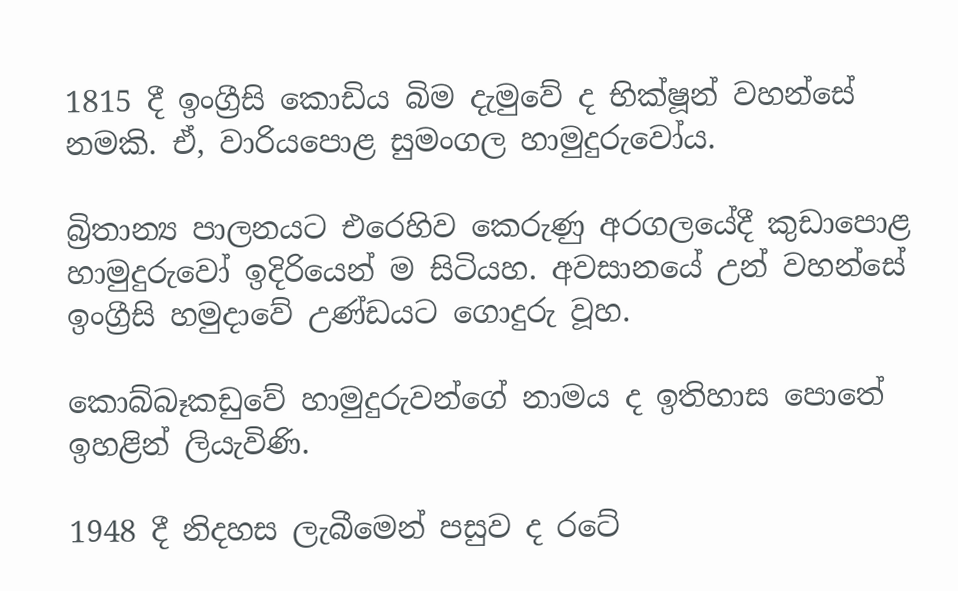1815 දී ඉංග්‍රීසි කොඩිය බිම දැමුවේ ද භික්ෂූන් වහන්සේ නමකි. ඒ, වාරියපොළ සුමංගල හාමුදුරුවෝය.

බ්‍රිතාන්‍ය පාලනයට එරෙහිව කෙරුණු අරගලයේදී කුඩාපොළ හාමුදුරුවෝ ඉදිරියෙන් ම සිටියහ. අවසානයේ උන් වහන්සේ ඉංග්‍රීසි හමුදාවේ උණ්ඩයට ගොදුරු වූහ.

කොබ්බෑකඩුවේ හාමුදුරුවන්ගේ නාමය ද ඉතිහාස පොතේ ඉහළින් ලියැවිණි.

1948 දී නිදහස ලැබීමෙන් පසුව ද රටේ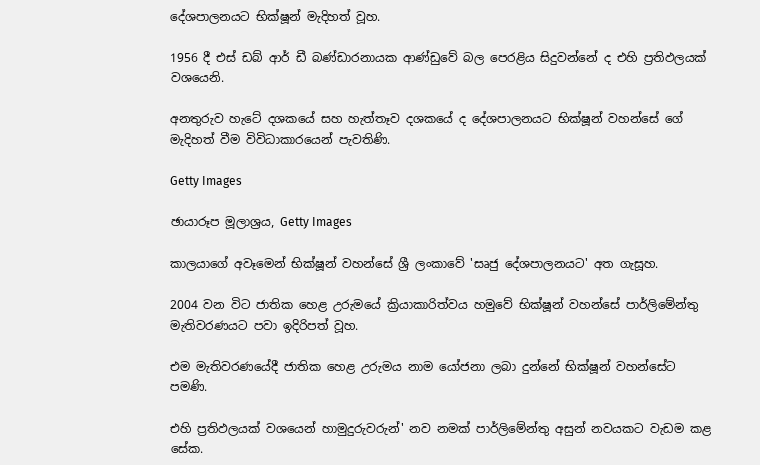දේශපාලනයට භික්ෂූන් මැදිහත් වූහ.

1956 දී එස් ඩබ් ආර් ඩී බණ්ඩාරනායක ආණ්ඩුවේ බල පෙරළිය සිදුවන්නේ ද එහි ප්‍රතිඵලයක් වශයෙනි.

අනතුරුව හැටේ දශකයේ සහ හැත්තෑව දශකයේ ද දේශපාලනයට භික්ෂූන් වහන්සේ ගේ මැදිහත් වීම විවිධාකාරයෙන් පැවතිණි.

Getty Images

ඡායාරූප මූලාශ්‍රය, Getty Images

කාලයාගේ අවෑමෙන් භික්ෂූන් වහන්සේ ශ්‍රී ලංකාවේ 'සෘජු දේශපාලනයට' අත ගැසූහ.

2004 වන විට ජාතික හෙළ උරුමයේ ක්‍රියාකාරිත්වය හමුවේ භික්ෂූන් වහන්සේ පාර්ලිමේන්තු මැතිවරණයට පවා ඉදිරිපත් වූහ.

එම මැතිවරණයේදී ජාතික හෙළ උරුමය නාම යෝජනා ලබා දුන්නේ භික්ෂූන් වහන්සේට පමණි.

එහි ප්‍රතිඵලයක් වශයෙන් හාමුදුරුවරුන්' නව නමක් පාර්ලිමේන්තු අසුන් නවයකට වැඩම කළ සේක.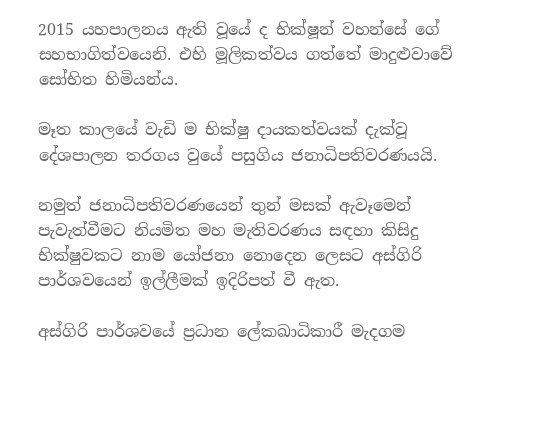2015 යහපාලනය ඇති වූයේ ද භික්ෂූන් වහන්සේ ගේ සහභාගිත්වයෙනි. එහි මූලිකත්වය ගත්තේ මාදුළුවාවේ සෝභිත හිමියන්ය.

මෑත කාලයේ වැඩි ම භික්ෂු දායකත්වයක් දැක්වූ දේශපාලන තරගය වුයේ පසුගිය ජනාධිපතිවරණයයි.

නමුත් ජනාධිපතිවරණයෙන් තුන් මසක් ඇවෑමෙන් පැවැත්වීමට නියමිත මහ මැතිවරණය සඳහා කිසිදු භික්ෂුවකට නාම යෝජනා නොදෙන ලෙසට අස්ගිරි පාර්ශවයෙන් ඉල්ලීමක් ඉදිරිපත් වී ඇත.

අස්ගිරි පාර්ශවයේ ප්‍රධාන ලේකඛාධිකාරී මැදගම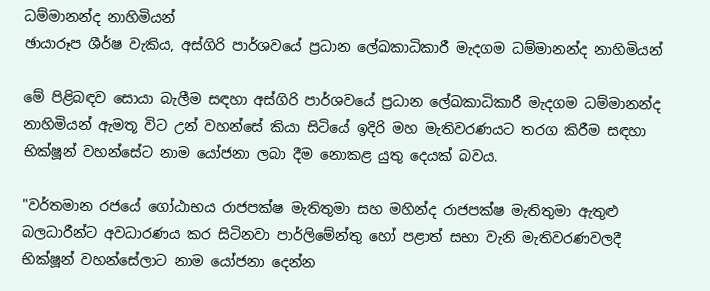ධම්මානන්ද නාහිමියන්
ඡායාරූප ශීර්ෂ වැකිය, අස්ගිරි පාර්ශවයේ ප්‍රධාන ලේඛකාධිකාරී මැදගම ධම්මානන්ද නාහිමියන්

මේ පිළිබඳව සොයා බැලීම සඳහා අස්ගිරි පාර්ශවයේ ප්‍රධාන ලේඛකාධිකාරී මැදගම ධම්මානන්ද නාහිමියන් ඇමතූ විට උන් වහන්සේ කියා සිටියේ ඉදිරි මහ මැතිවරණයට තරග කිරීම සඳහා භික්ෂූන් වහන්සේට නාම යෝජනා ලබා දීම නොකළ යුතු දෙයක් බවය.

"වර්තමාන රජයේ ගෝඨාභය රාජපක්ෂ මැතිතුමා සහ මහින්ද රාජපක්ෂ මැතිතුමා ඇතුළු බලධාරීන්ට අවධාරණය කර සිටිනවා පාර්ලිමේන්තු හෝ පළාත් සභා වැනි මැතිවරණවලදී භික්ෂූන් වහන්සේලාට නාම යෝජනා දෙන්න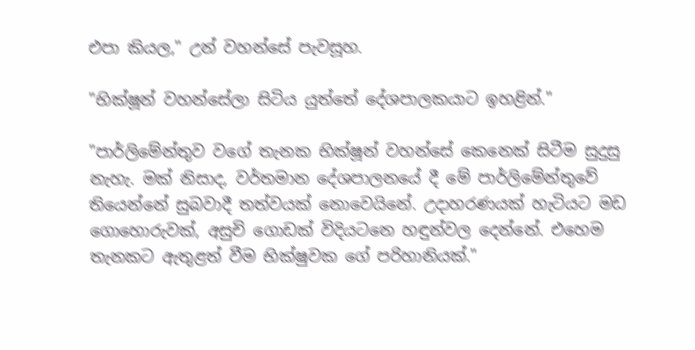එපා කියල," උන් වහන්සේ පැවසූහ.

"භික්ෂූන් වහන්සේලා සිටිය යුත්තේ දේශපාලකයාට ඉහළින්."

"පාර්ලිමේන්තුව වගේ තැනක භික්ෂූන් වහන්සේ කෙනෙක් සිටීම සුදුසු නැහැ. මක් නිසාද, වර්තමාන දේශපාලනයේ දී මේ පාර්ලිමේන්තුවේ තියෙන්නේ සුබවාදී තත්වයක් නොවෙයිනේ. උදාහරණයක් හැටියට මඩ ගොහොරුවක්, අසුචි ගොඩක් විදියටනෙ හඳුන්වල දෙන්නේ. එහෙම තැනකට ඇතුළත් වීම භික්ෂුවක ගේ පරිහානියක්."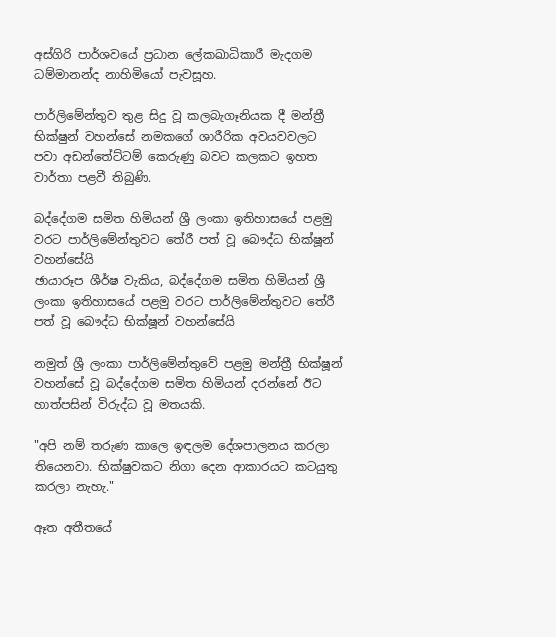අස්ගිරි පාර්ශවයේ ප්‍රධාන ලේකඛාධිකාරී මැදගම ධම්මානන්ද නාහිමියෝ පැවසූහ.

පාර්ලිමේන්තුව තුළ සිදු වූ කලබැගෑනියක දී මන්ත්‍රී භික්ෂුන් වහන්සේ නමකගේ ශාරීරික අවයවවලට පවා අඩන්තේට්ටම් කෙරුණු බවට කලකට ඉහත වාර්තා පළවී තිබුණි.

බද්දේගම සමිත හිමියන් ශ්‍රී ලංකා ඉතිහාසයේ පළමු වරට පාර්ලිමේන්තුවට තේරී පත් වූ බෞද්ධ භික්ෂූන් වහන්සේයි
ඡායාරූප ශීර්ෂ වැකිය, බද්දේගම සමිත හිමියන් ශ්‍රී ලංකා ඉතිහාසයේ පළමු වරට පාර්ලිමේන්තුවට තේරී පත් වූ බෞද්ධ භික්ෂූන් වහන්සේයි

නමුත් ශ්‍රී ලංකා පාර්ලිමේන්තුවේ පළමු මන්ත්‍රී භික්ෂූන් වහන්සේ වූ බද්දේගම සමිත හිමියන් දරන්නේ ඊට හාත්පසින් විරුද්ධ වූ මතයකි.

"අපි නම් තරුණ කාලෙ ඉඳලම දේශපාලනය කරලා තියෙනවා. භික්ෂුවකට නිගා දෙන ආකාරයට කටයුතු කරලා නැහැ."

ඈත අතීතයේ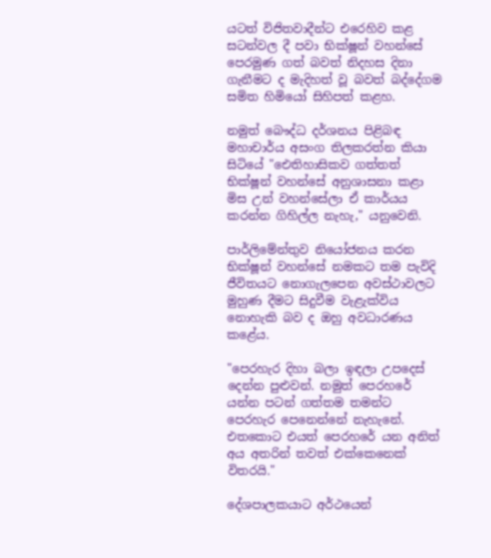යටත් විජිතවාදීන්ට එරෙහිව කළ සටන්වල දී පවා භික්ෂූන් වහන්සේ පෙරමුණ ගත් බවත් නිදහස දිනා ගැනීමට ද මැදිහත් වූ බවත් බද්දේගම සමිත හිමියෝ සිහිපත් කළහ.

නමුත් බෞද්ධ දර්ශනය පිළිබඳ මහාචාර්ය අසංග තිලකරත්න කියා සිටියේ "ඓතිහාසිකව ගත්තත් භික්ෂූන් වහන්සේ අනුශාසනා කළා මිස උන් වහන්සේලා ඒ කාර්යය කරන්න ගිහිල්ල නැහැ," යනුවෙනි.

පාර්ලිමේන්තුව නියෝජනය කරන භික්ෂූන් වහන්සේ නමකට තම පැවිදි ජීවිතයට නොගැලපෙන අවස්ථාවලට මුහුණ දීමට සිදුවීම වැළැක්විය නොහැකි බව ද ඔහු අවධාරණය කළේය.

"පෙරහැර දිහා බලා ඉඳලා උපදෙස් දෙන්න පුළුවන්. නමුත් පෙරහරේ යන්න පටන් ගත්තම තමන්ට පෙරහැර පෙනෙන්නේ නැහැනේ. එතකොට එයත් පෙරහරේ යන අනිත් අය අතරින් තවත් එක්කෙනෙක් විතරයි."

දේශපාලකයාට අර්ථයෙන්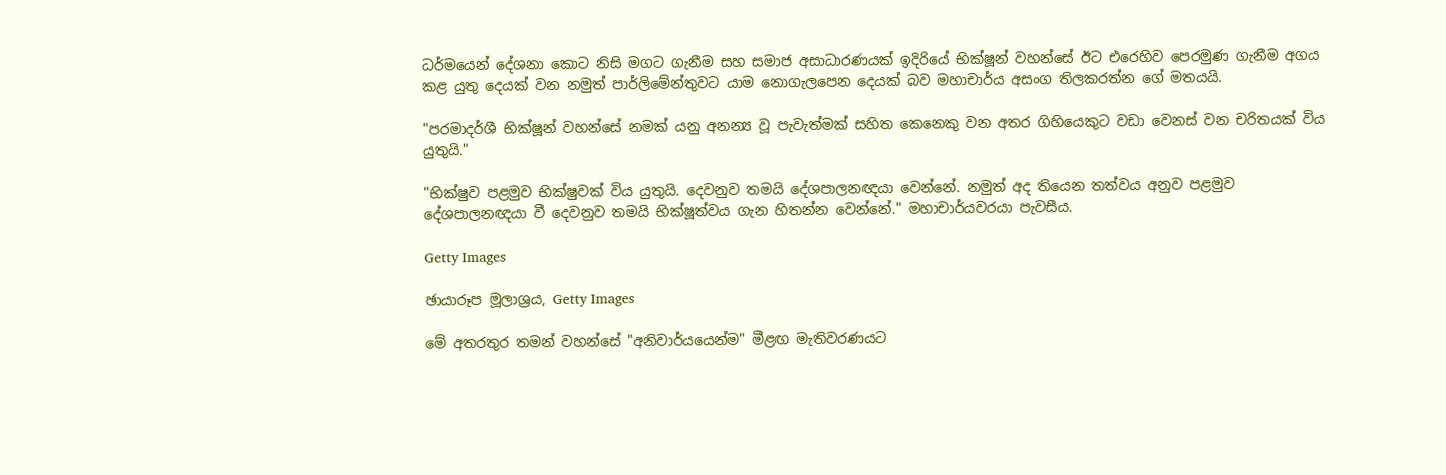ධර්මයෙන් දේශනා කොට නිසි මගට ගැනීම සහ සමාජ අසාධාරණයක් ඉදිරියේ භික්ෂූන් වහන්සේ ඊට එරෙහිව පෙරමුණ ගැනීම අගය කළ යුතු දෙයක් වන නමුත් පාර්ලිමේන්තුවට යාම නොගැලපෙන දෙයක් බව මහාචාර්ය අසංග තිලකරත්න ගේ මතයයි.

"පරමාදර්ශී භික්ෂූන් වහන්සේ නමක් යනු අනන්‍ය වූ පැවැත්මක් සහිත කෙනෙකු වන අතර ගිහියෙකුට වඩා වෙනස් වන චරිතයක් විය යුතුයි."

"භික්ෂුව පළමුව භික්ෂුවක් විය යුතුයි. දෙවනුව තමයි දේශපාලනඥයා වෙන්නේ. නමුත් අද තියෙන තත්වය අනුව පළමුව දේශපාලනඥයා වී දෙවනුව තමයි භික්ෂූත්වය ගැන හිතන්න වෙන්නේ." මහාචාර්යවරයා පැවසීය.

Getty Images

ඡායාරූප මූලාශ්‍රය, Getty Images

මේ අතරතුර තමන් වහන්සේ "අනිවාර්යයෙන්ම" මීළඟ මැතිවරණයට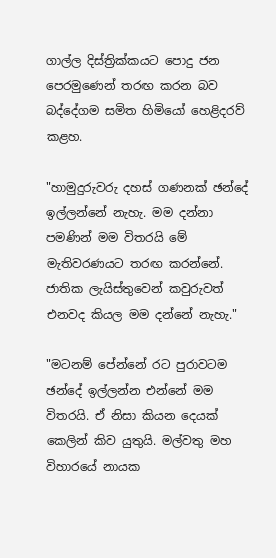ගාල්ල දිස්ත්‍රික්කයට පොදු ජන පෙරමුණෙන් තරඟ කරන බව බද්දේගම සමිත හිමියෝ හෙළිදරව් කළහ.

"හාමුදුරුවරු දහස් ගණනක් ඡන්දේ ඉල්ලන්නේ නැහැ. මම දන්නා පමණින් මම විතරයි මේ මැතිවරණයට තරඟ කරන්නේ. ජාතික ලැයිස්තුවෙන් කවුරුවත් එනවද කියල මම දන්නේ නැහැ."

"මටනම් පේන්නේ රට පුරාවටම ඡන්දේ ඉල්ලන්න එන්නේ මම විතරයි. ඒ නිසා කියන දෙයක් කෙලින් කිව යුතුයි. මල්වතු මහ විහාරයේ නායක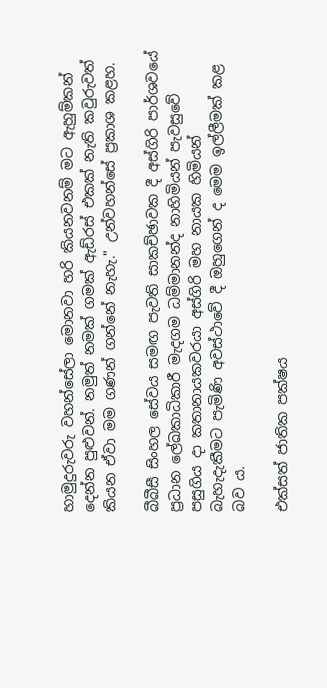හාමුදුරුවරු වහන්සේලා මොනවා හරි කියනවනම් මට ඇහුම්කන් දෙන්න පුළුවන්. නමුත් නමක් ගමක් ඇඩ්රස් එකක් නැති කවුරුවත් කියන ඒවා මම ගණන් ගන්නේ නැහැ." උන්වහන්සේ ප්‍රකාශ කළහ.

බීබීසී සිංහල සේවය සමඟ පැවති සාකච්ඡාවක දී අස්ගිරි පාර්ශවයේ ප්‍රධාන ලේඛකාධිකාරී මැදගම ධම්මානන්ද නාහිමියන් පැවසුවේ පසුගිය දා කතානායකවරයා අස්ගිරි මහ නායක හිමියන් බැහැදැකීමට පැමිණි අවස්ථාවේ දී ඔහුගෙන් ද මෙම ඉල්ලීමක් කළ බව ය.

එක්සත් ජාතික පක්ෂය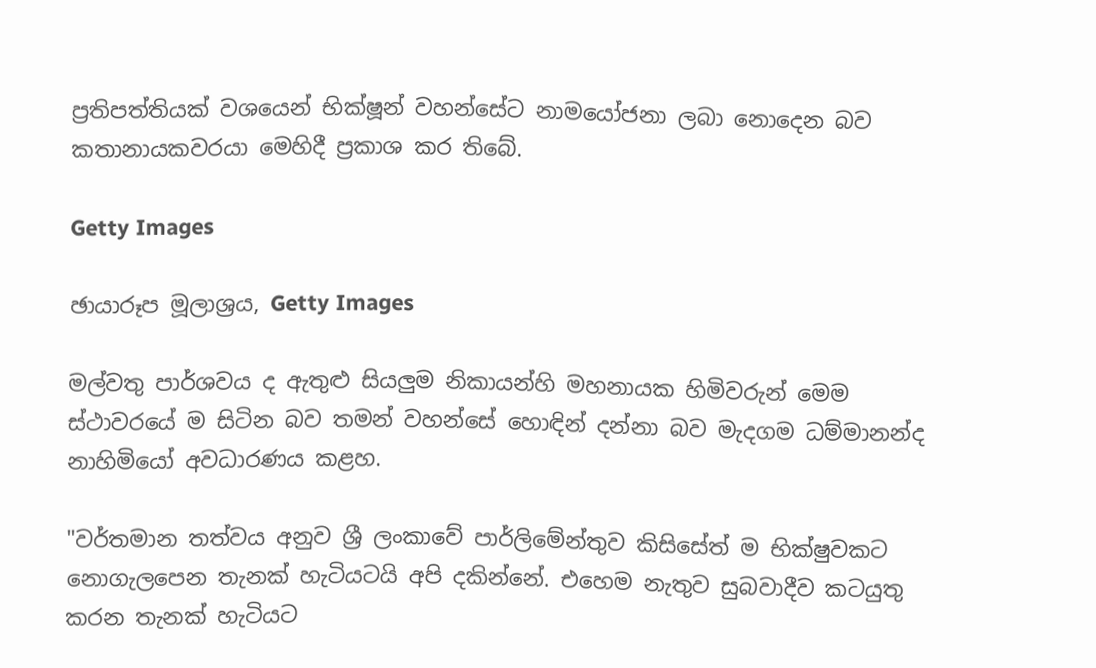ප්‍රතිපත්තියක් වශයෙන් භික්ෂූන් වහන්සේට නාමයෝජනා ලබා නොදෙන බව කතානායකවරයා මෙහිදී ප්‍රකාශ කර තිබේ.

Getty Images

ඡායාරූප මූලාශ්‍රය, Getty Images

මල්වතු පාර්ශවය ද ඇතුළු සියලුම නිකායන්හි මහනායක හිමිවරුන් මෙම ස්ථාවරයේ ම සිටින බව තමන් වහන්සේ හොඳින් දන්නා බව මැදගම ධම්මානන්ද නාහිමියෝ අවධාරණය කළහ.

"වර්තමාන තත්වය අනුව ශ්‍රී ලංකාවේ පාර්ලිමේන්තුව කිසිසේත් ම භික්ෂුවකට නොගැලපෙන තැනක් හැටියටයි අපි දකින්නේ. එහෙම නැතුව සුබවාදීව කටයුතු කරන තැනක් හැටියට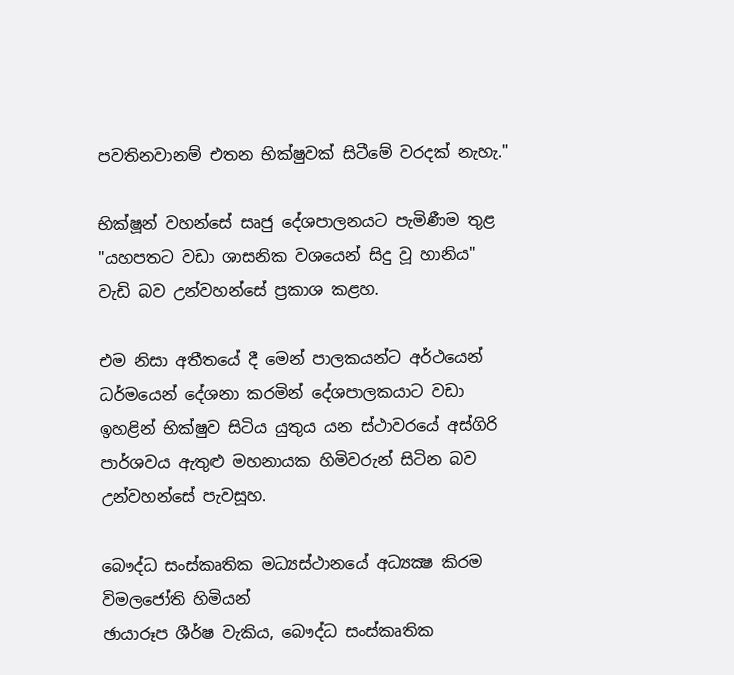පවතිනවානම් එතන භික්ෂුවක් සිටීමේ වරදක් නැහැ."

භික්ෂූන් වහන්සේ සෘජු දේශපාලනයට පැමිණීම තුළ "යහපතට වඩා ශාසනික වශයෙන් සිදු වූ හානිය" වැඩි බව උන්වහන්සේ ප්‍රකාශ කළහ.

එම නිසා අතීතයේ දී මෙන් පාලකයන්ට අර්ථයෙන් ධර්මයෙන් දේශනා කරමින් දේශපාලකයාට වඩා ඉහළින් භික්ෂුව සිටිය යුතුය යන ස්ථාවරයේ අස්ගිරි පාර්ශවය ඇතුළු මහනායක හිමිවරුන් සිටින බව උන්වහන්සේ පැවසූහ.

බෞද්ධ සංස්කෘතික මධ්‍යස්ථානයේ අධ්‍යක්‍ෂ කිරම විමලජෝති හිමියන්
ඡායාරූප ශීර්ෂ වැකිය, බෞද්ධ සංස්කෘතික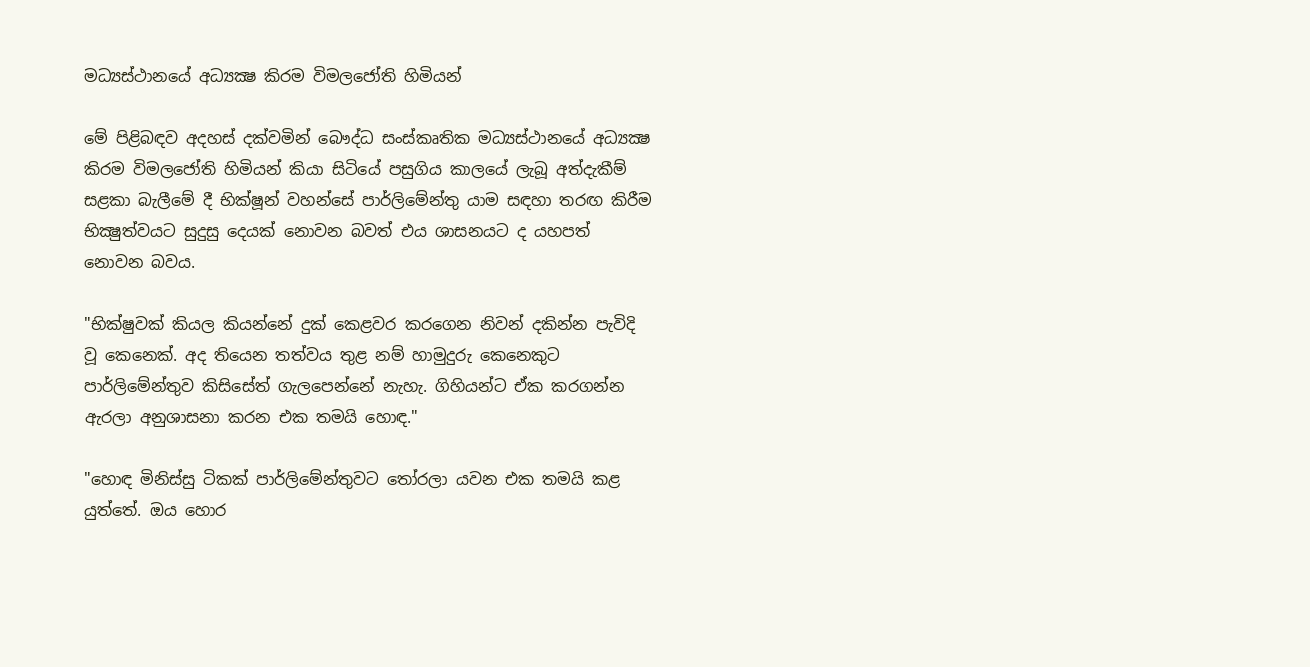මධ්‍යස්ථානයේ අධ්‍යක්‍ෂ කිරම විමලජෝති හිමියන්

මේ පිළිබඳව අදහස් දක්වමින් බෞද්ධ සංස්කෘතික මධ්‍යස්ථානයේ අධ්‍යක්‍ෂ කිරම විමලජෝති හිමියන් කියා සිටියේ පසුගිය කාලයේ ලැබූ අත්දැකීම් සළකා බැලීමේ දී භික්ෂූන් වහන්සේ පාර්ලිමේන්තු යාම සඳහා තරඟ කිරීම භික්‍ෂුත්වයට සුදුසු දෙයක් නොවන බවත් එය ශාසනයට ද යහපත් නොවන බවය.

"භික්ෂුවක් කියල කියන්නේ දුක් කෙළවර කරගෙන නිවන් දකින්න පැවිදි වූ කෙනෙක්. අද තියෙන තත්වය තුළ නම් හාමුදුරු කෙනෙකුට පාර්ලිමේන්තුව කිසිසේත් ගැලපෙන්නේ නැහැ. ගිහියන්ට ඒක කරගන්න ඇරලා අනුශාසනා කරන එක තමයි හොඳ."

"හොඳ මිනිස්සු ටිකක් පාර්ලිමේන්තුවට තෝරලා යවන එක තමයි කළ යුත්තේ. ඔය හොර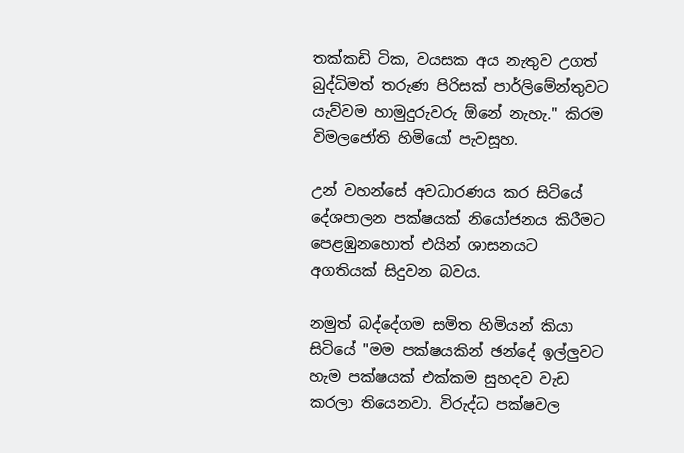තක්කඩි ටික, වයසක අය නැතුව උගත් බුද්ධිමත් තරුණ පිරිසක් පාර්ලිමේන්තුවට යැව්වම හාමුදුරුවරු ඕනේ නැහැ." කිරම විමලජෝති හිමියෝ පැවසූහ.

උන් වහන්සේ අවධාරණය කර සිටියේ දේශපාලන පක්ෂයක් නියෝජනය කිරීමට පෙළඹුනහොත් එයින් ශාසනයට අගතියක් සිදුවන බවය.

නමුත් බද්දේගම සමිත හිමියන් කියා සිටියේ "මම පක්ෂයකින් ඡන්දේ ඉල්ලුවට හැම පක්ෂයක් එක්කම සුහදව වැඩ කරලා තියෙනවා. විරුද්ධ පක්ෂවල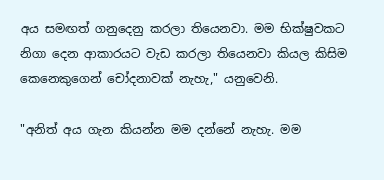අය සමඟත් ගනුදෙනු කරලා තියෙනවා. මම භික්ෂුවකට නිගා දෙන ආකාරයට වැඩ කරලා තියෙනවා කියල කිසිම කෙනෙකුගෙන් චෝදනාවක් නැහැ," යනුවෙනි.

"අනිත් අය ගැන කියන්න මම දන්නේ නැහැ. මම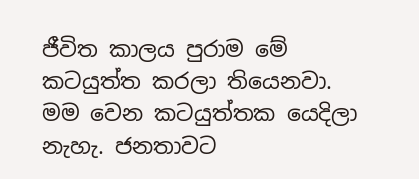ජීවිත කාලය පුරාම මේ කටයුත්ත කරලා තියෙනවා. මම වෙන කටයුත්තක යෙදිලා නැහැ. ජනතාවට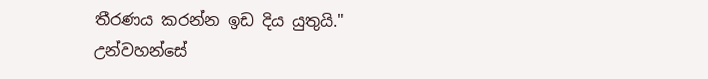තීරණය කරන්න ඉඩ දිය යුතුයි." උන්වහන්සේ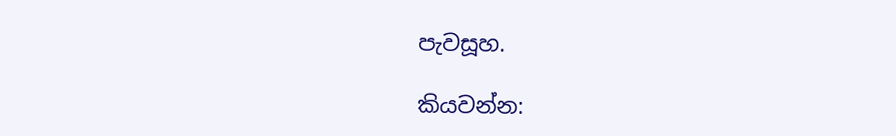පැවසූහ.

කියවන්න: